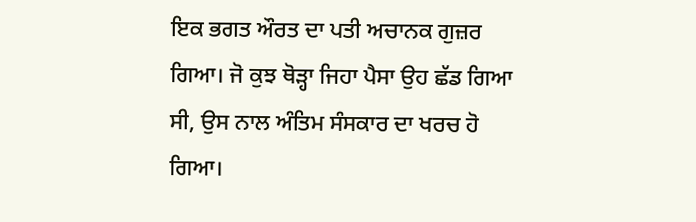ਇਕ ਭਗਤ ਔਰਤ ਦਾ ਪਤੀ ਅਚਾਨਕ ਗੁਜ਼ਰ ਗਿਆ। ਜੋ ਕੁਝ ਥੋੜ੍ਹਾ ਜਿਹਾ ਪੈਸਾ ਉਹ ਛੱਡ ਗਿਆ ਸੀ, ਉਸ ਨਾਲ ਅੰਤਿਮ ਸੰਸਕਾਰ ਦਾ ਖਰਚ ਹੋ ਗਿਆ।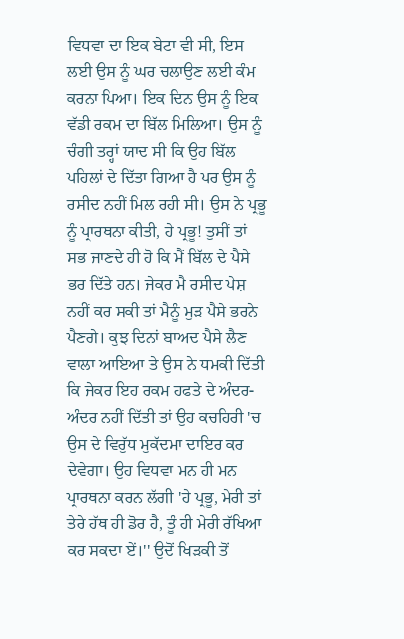ਵਿਧਵਾ ਦਾ ਇਕ ਬੇਟਾ ਵੀ ਸੀ, ਇਸ ਲਈ ਉਸ ਨੂੰ ਘਰ ਚਲਾਉਣ ਲਈ ਕੰਮ ਕਰਨਾ ਪਿਆ। ਇਕ ਦਿਨ ਉਸ ਨੂੰ ਇਕ ਵੱਡੀ ਰਕਮ ਦਾ ਬਿੱਲ ਮਿਲਿਆ। ਉਸ ਨੂੰ ਚੰਗੀ ਤਰ੍ਹਾਂ ਯਾਦ ਸੀ ਕਿ ਉਹ ਬਿੱਲ ਪਹਿਲਾਂ ਦੇ ਦਿੱਤਾ ਗਿਆ ਹੈ ਪਰ ਉਸ ਨੂੰ ਰਸੀਦ ਨਹੀਂ ਮਿਲ ਰਹੀ ਸੀ। ਉਸ ਨੇ ਪ੍ਰਭੂ ਨੂੰ ਪ੍ਰਾਰਥਨਾ ਕੀਤੀ, ਹੇ ਪ੍ਰਭੂ! ਤੁਸੀਂ ਤਾਂ ਸਭ ਜਾਣਦੇ ਹੀ ਹੋ ਕਿ ਮੈਂ ਬਿੱਲ ਦੇ ਪੈਸੇ ਭਰ ਦਿੱਤੇ ਹਨ। ਜੇਕਰ ਮੈ ਰਸੀਦ ਪੇਸ਼ ਨਹੀਂ ਕਰ ਸਕੀ ਤਾਂ ਮੈਨੂੰ ਮੁੜ ਪੈਸੇ ਭਰਨੇ ਪੈਣਗੇ। ਕੁਝ ਦਿਨਾਂ ਬਾਅਦ ਪੈਸੇ ਲੈਣ ਵਾਲਾ ਆਇਆ ਤੇ ਉਸ ਨੇ ਧਮਕੀ ਦਿੱਤੀ ਕਿ ਜੇਕਰ ਇਹ ਰਕਮ ਹਫਤੇ ਦੇ ਅੰਦਰ-ਅੰਦਰ ਨਹੀਂ ਦਿੱਤੀ ਤਾਂ ਉਹ ਕਚਹਿਰੀ 'ਚ ਉਸ ਦੇ ਵਿਰੁੱਧ ਮੁਕੱਦਮਾ ਦਾਇਰ ਕਰ ਦੇਵੇਗਾ। ਉਹ ਵਿਧਵਾ ਮਨ ਹੀ ਮਨ ਪ੍ਰਾਰਥਨਾ ਕਰਨ ਲੱਗੀ 'ਹੇ ਪ੍ਰਭੂ, ਮੇਰੀ ਤਾਂ ਤੇਰੇ ਹੱਥ ਹੀ ਡੋਰ ਹੈ, ਤੂੰ ਹੀ ਮੇਰੀ ਰੱਖਿਆ ਕਰ ਸਕਦਾ ਏਂ।'' ਉਦੋਂ ਖਿੜਕੀ ਤੋਂ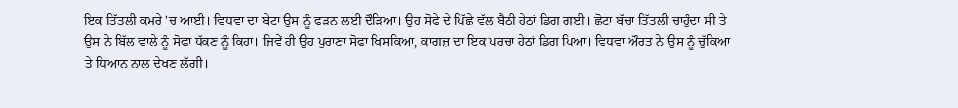ਇਕ ਤਿੱਤਲੀ ਕਮਰੇ 'ਚ ਆਈ। ਵਿਧਵਾ ਦਾ ਬੇਟਾ ਉਸ ਨੂੰ ਫੜਨ ਲਈ ਦੌੜਿਆ। ਉਹ ਸੋਫੇ ਦੇ ਪਿੱਛੇ ਵੱਲ ਬੈਠੀ ਹੇਠਾਂ ਡਿਗ ਗਈ। ਛੋਟਾ ਬੱਚਾ ਤਿੱਤਲੀ ਚਾਹੁੰਦਾ ਸੀ ਤੇ ਉਸ ਨੇ ਬਿੱਲ ਵਾਲੇ ਨੂੰ ਸੋਫਾ ਧੱਕਣ ਨੂੰ ਕਿਹਾ। ਜਿਵੇਂ ਹੀ ਉਹ ਪੁਰਾਣਾ ਸੋਫਾ ਖਿਸਕਿਆ, ਕਾਗਜ਼ ਦਾ ਇਕ ਪਰਚਾ ਹੇਠਾਂ ਡਿਗ ਪਿਆ। ਵਿਧਵਾ ਔਰਤ ਨੇ ਉਸ ਨੂੰ ਚੁੱਕਿਆ ਤੇ ਧਿਆਨ ਨਾਲ ਦੇਖਣ ਲੱਗੀ।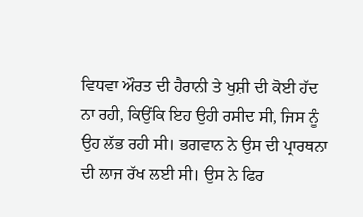ਵਿਧਵਾ ਔਰਤ ਦੀ ਹੈਰਾਨੀ ਤੇ ਖੁਸ਼ੀ ਦੀ ਕੋਈ ਹੱਦ ਨਾ ਰਹੀ, ਕਿਉਂਕਿ ਇਹ ਉਹੀ ਰਸੀਦ ਸੀ, ਜਿਸ ਨੂੰ ਉਹ ਲੱਭ ਰਹੀ ਸੀ। ਭਗਵਾਨ ਨੇ ਉਸ ਦੀ ਪ੍ਰਾਰਥਨਾ ਦੀ ਲਾਜ ਰੱਖ ਲਈ ਸੀ। ਉਸ ਨੇ ਫਿਰ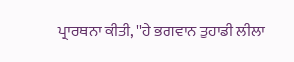ਪ੍ਰਾਰਥਨਾ ਕੀਤੀ, ''ਹੇ ਭਗਵਾਨ ਤੁਹਾਡੀ ਲੀਲਾ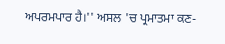ਅਪਰਮਪਾਰ ਹੈ।'' ਅਸਲ 'ਚ ਪ੍ਰਮਾਤਮਾ ਕਣ-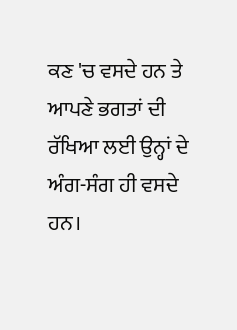ਕਣ 'ਚ ਵਸਦੇ ਹਨ ਤੇ ਆਪਣੇ ਭਗਤਾਂ ਦੀ ਰੱਖਿਆ ਲਈ ਉਨ੍ਹਾਂ ਦੇ ਅੰਗ-ਸੰਗ ਹੀ ਵਸਦੇ ਹਨ।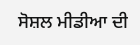ਸੋਸ਼ਲ ਮੀਡੀਆ ਦੀ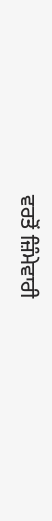ਵਰਤੋਂ ਜ਼ਿੰਮੇਵਾਰੀ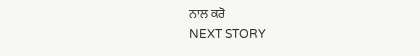ਨਾਲ ਕਰੋ
NEXT STORY